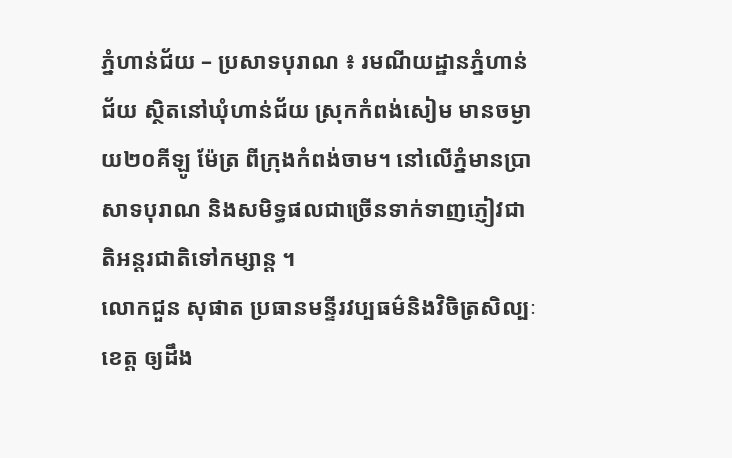ភ្នំហាន់ជ័យ – ប្រសាទបុរាណ ៖ រមណីយដ្ឋានភ្នំហាន់ជ័យ ស្ថិតនៅឃុំហាន់ជ័យ ស្រុកកំពង់សៀម មានចម្ងាយ២០គីឡូ ម៉ែត្រ ពីក្រុងកំពង់ចាម។ នៅលើភ្នំមានប្រាសាទបុរាណ និងសមិទ្ធផលជាច្រើនទាក់ទាញភ្ញៀវជាតិអន្តរជាតិទៅកម្សាន្ត ។
លោកជួន សុផាត ប្រធានមន្ទីរវប្បធម៌និងវិចិត្រសិល្បៈខេត្ត ឲ្យដឹង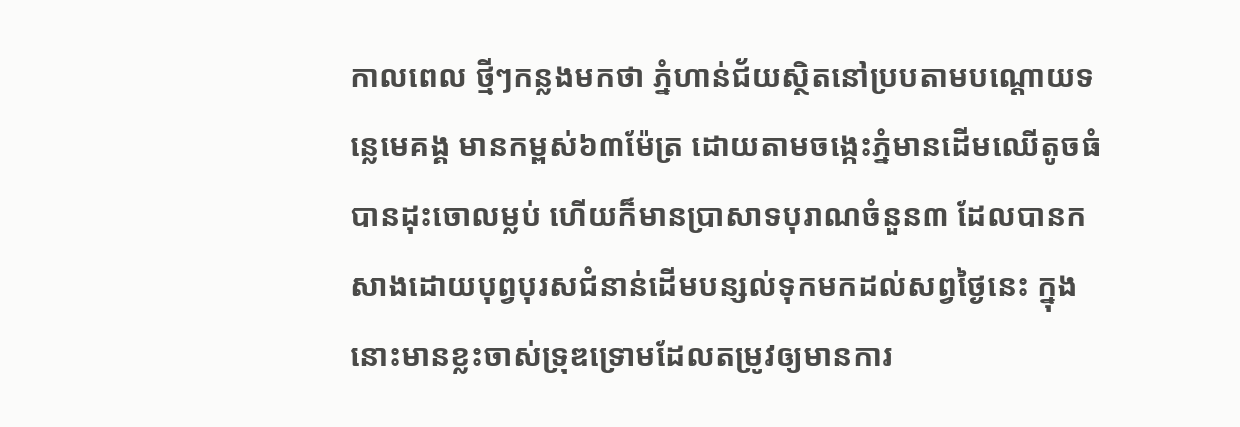កាលពេល ថ្មីៗកន្លងមកថា ភ្នំហាន់ជ័យស្ថិតនៅប្របតាមបណ្តោយទន្លេមេគង្គ មានកម្ពស់៦៣ម៉ែត្រ ដោយតាមចង្កេះភ្នំមានដើមឈើតូចធំបានដុះចោលម្លប់ ហើយក៏មានប្រាសាទបុរាណចំនួន៣ ដែលបានកសាងដោយបុព្វបុរសជំនាន់ដើមបន្សល់ទុកមកដល់សព្វថ្ងៃនេះ ក្នុងនោះមានខ្លះចាស់ទ្រុឌទ្រោមដែលតម្រូវឲ្យមានការ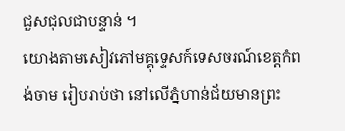ជួសជុលជាបន្ទាន់ ។
យោងតាមសៀវភៅមគ្គុទ្ទេសក៍ទេសចរណ៍ខេត្តកំពង់ចាម រៀបរាប់ថា នៅលើភ្នំហាន់ជ័យមានព្រះ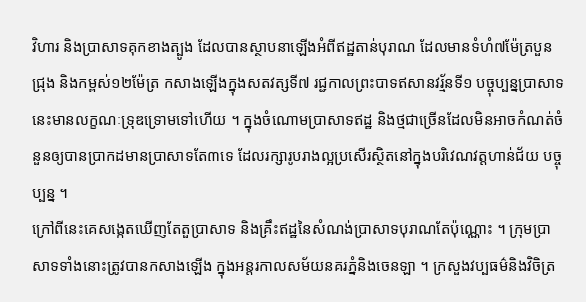វិហារ និងប្រាសាទគុកខាងត្បូង ដែលបានស្ថាបនាឡើងអំពីឥដ្ឋតាន់បុរាណ ដែលមានទំហំ៧ម៉ែត្របួនជ្រុង និងកម្ពស់១២ម៉ែត្រ កសាងឡើងក្នុងសតវត្សទី៧ រជ្ជកាលព្រះបាទឥសានវរ្ម័នទី១ បច្ចុប្បន្នប្រាសាទនេះមានលក្ខណៈទ្រុឌទ្រោមទៅហើយ ។ ក្នុងចំណោមប្រាសាទឥដ្ឋ និងថ្មជាច្រើនដែលមិនអាចកំណត់ចំនួនឲ្យបានប្រាកដមានប្រាសាទតែ៣ទេ ដែលរក្សារូបរាងល្អប្រសើរស្ថិតនៅក្នុងបរិវេណវត្តហាន់ជ័យ បច្ចុប្បន្ន ។
ក្រៅពីនេះគេសង្កេតឃើញតែតួប្រាសាទ និងគ្រឹះឥដ្ឋនៃសំណង់ប្រាសាទបុរាណតែប៉ុណ្ណោះ ។ ក្រុមប្រាសាទទាំងនោះត្រូវបានកសាងឡើង ក្នុងអន្តរកាលសម័យនគរភ្នំនិងចេនឡា ។ ក្រសួងវប្បធម៌និងវិចិត្រ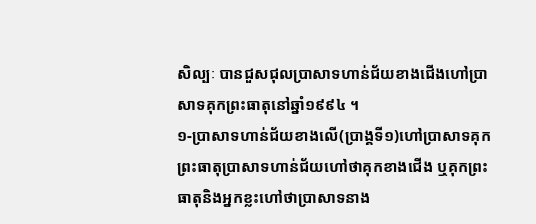សិល្បៈ បានជួសជុលប្រាសាទហាន់ជ័យខាងជើងហៅប្រាសាទគុកព្រះធាតុនៅឆ្នាំ១៩៩៤ ។
១-ប្រាសាទហាន់ជ័យខាងលើ(ប្រាង្គទី១)ហៅប្រាសាទគុកព្រះធាតុប្រាសាទហាន់ជ័យហៅថាគុកខាងជើង ឬគុកព្រះធាតុនិងអ្នកខ្លះហៅថាប្រាសាទនាង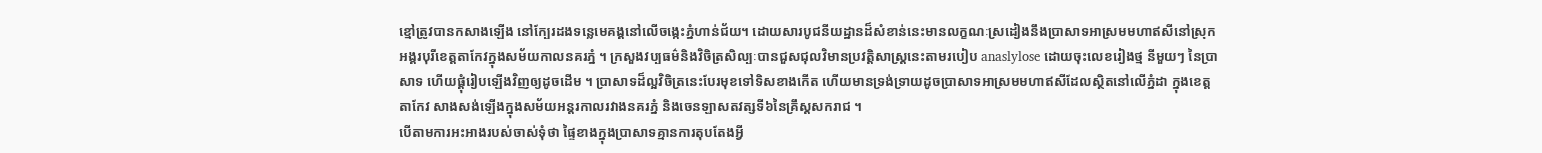ខ្មៅត្រូវបានកសាងឡើង នៅក្បែរដងទន្លេមេគង្គនៅលើចង្កេះភ្នំហាន់ជ័យ។ ដោយសារបូជនីយដ្ឋានដ៏សំខាន់នេះមានលក្ខណៈស្រដៀងនឹងប្រាសាទអាស្រមមហាឥសីនៅស្រុកអង្គរបុរីខេត្តតាកែវក្នុងសម័យកាលនគរភ្នំ ។ ក្រសួងវប្បធម៌និងវិចិត្រសិល្បៈបានជួសជុលវិមានប្រវត្តិសាស្ត្រនេះតាមរបៀប anaslylose ដោយចុះលេខរៀងថ្ម នីមួយៗ នៃប្រាសាទ ហើយផ្គុំរៀបឡើងវិញឲ្យដូចដើម ។ ប្រាសាទដ៏ល្អវិចិត្រនេះបែរមុខទៅទិសខាងកើត ហើយមានទ្រង់ទ្រាយដូចប្រាសាទអាស្រមមហាឥសីដែលស្ថិតនៅលើភ្នំដា ក្នុងខេត្តតាកែវ សាងសង់ឡើងក្នុងសម័យអន្តរកាលរវាងនគរភ្នំ និងចេនឡាសតវត្សទី៦នៃគ្រឹស្តសករាជ ។
បើតាមការអះអាងរបស់ចាស់ទុំថា ផ្ទៃខាងក្នុងប្រាសាទគ្មានការតុបតែងអ្វី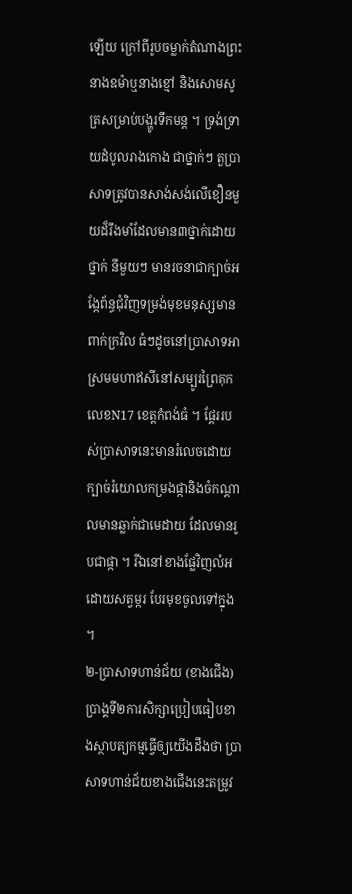ឡើយ ក្រៅពីរូបចម្លាក់តំណាងព្រះនាងឧម៉ាឬនាងខ្មៅ និងសោមសូត្រសម្រាប់បង្ហូរទឹកមន្ត ។ ទ្រង់ទ្រាយដំបូលរាងកោង ជាថ្នាក់ៗ តួប្រាសាទត្រូវបានសាង់សង់លើខឿនមួយដ៏រឹងមាំដែលមាន៣ថ្នាក់ដោយថ្នាក់ នីមួយៗ មានរចនាជាក្បាច់អង្កែព័ន្ធជុំវិញទម្រង់មុខមនុស្សមានពាក់ក្រវិល ធំៗដូចនៅប្រាសាទអាស្រមមហាឥសីនៅសម្បូរព្រៃគុកលេខN17 ខេត្តកំពង់ធំ ។ ផ្តែររបស់ប្រាសាទនេះមានរំលេចដោយក្បាច់រំយោលកម្រងផ្កានិងចំកណ្តាលមានឆ្លាក់ជាមេដាយ ដែលមានរូបជាផ្កា ។ រីឯនៅខាងផ្លែវិញលំអដោយសត្វម្ករ បែរមុខចូលទៅក្នុង ។
២-ប្រាសាទហាន់ជ័យ (ខាងជើង) ប្រាង្គទី២ការសិក្សាប្រៀបធៀបខាងស្ថាបត្យកម្មធ្វើឲ្យយើងដឹងថា ប្រាសាទហាន់ជ័យខាងជើងនេះតម្រូវ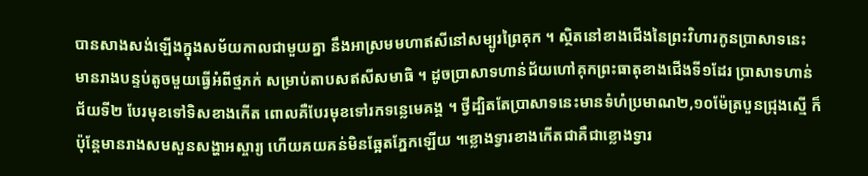បានសាងសង់ឡើងក្នុងសម័យកាលជាមួយគ្នា នឹងអាស្រមមហាឥសីនៅសម្បូរព្រៃគុក ។ ស្ថិតនៅខាងជើងនៃព្រះវិហារកូនប្រាសាទនេះមានរាងបន្ទប់តូចមួយធ្វើអំពីថ្មភក់ សម្រាប់តាបសឥសីសមាធិ ។ ដូចប្រាសាទហាន់ជ័យហៅគុកព្រះធាតុខាងជើងទី១ដែរ ប្រាសាទហាន់ជ័យទី២ បែរមុខទៅទិសខាងកើត ពោលគឺបែរមុខទៅរកទន្លេមេគង្គ ។ ថ្វីដ្បិតតែប្រាសាទនេះមានទំហំប្រមាណ២,១០ម៉ែត្របួនជ្រុងស្មើ ក៏ប៉ុន្តែមានរាងសមសួនសង្ហាអស្ចារ្យ ហើយគយគន់មិនឆ្អែតភ្នែកឡើយ ។ខ្លោងទ្វារខាងកើតជាគឺជាខ្លោងទ្វារ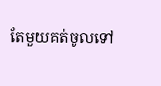តែមួយគត់ចូលទៅ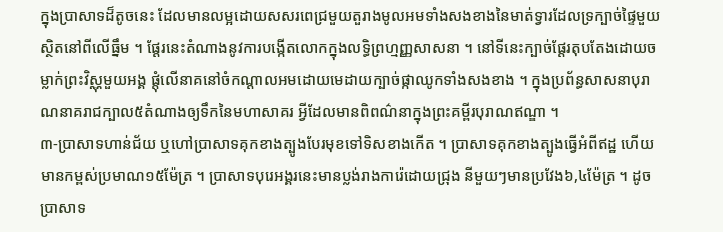ក្នុងប្រាសាទដ៏តូចនេះ ដែលមានលម្អដោយសសរពេជ្រមួយតួរាងមូលអមទាំងសងខាងនៃមាត់ទ្វារដែលទ្រក្បាច់ផ្ទៃមួយស្ថិតនៅពីលើធ្នឹម ។ ផ្តែរនេះតំណាងនូវការបង្កើតលោកក្នុងលទ្ធិព្រហ្មញ្ញសាសនា ។ នៅទីនេះក្បាច់ផ្តែរតុបតែងដោយចម្លាក់ព្រះវិស្ណុមួយអង្គ ផ្តុំលើនាគនៅចំកណ្តាលអមដោយមេដាយក្បាច់ផ្កាឈូកទាំងសងខាង ។ ក្នុងប្រព័ន្ធសាសនាបុរាណនាគរាជក្បាល៥តំណាងឲ្យទឹកនៃមហាសាគរ អ្វីដែលមានពិពណ៌នាក្នុងព្រះគម្ពីរបុរាណឥណ្ឌា ។
៣-ប្រាសាទហាន់ជ័យ ឬហៅប្រាសាទគុកខាងត្បូងបែរមុខទៅទិសខាងកើត ។ ប្រាសាទគុកខាងត្បូងធ្វើអំពីឥដ្ឋ ហើយមានកម្ពស់ប្រមាណ១៥ម៉ែត្រ ។ ប្រាសាទបុរេអង្គរនេះមានប្លង់រាងការ៉េដោយជ្រុង នីមួយៗមានប្រវែង៦,៤ម៉ែត្រ ។ ដូចប្រាសាទ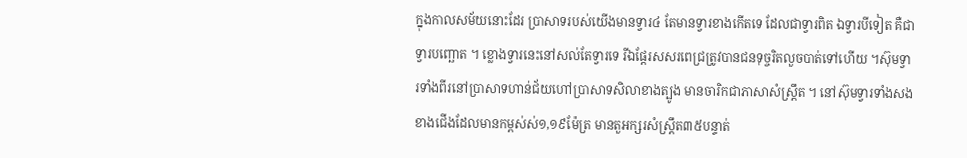ក្នុងកាលសម័យនោះដែរ ប្រាសាទរបស់យើងមានទ្វារ៤ តែមានទ្វារខាងកើតទេ ដែលជាទ្វារពិត ឯទ្វារបីទៀត គឺជាទ្វារបញ្ឆោត ។ ខ្លោងទ្វារនេះនៅសល់តែទ្វារទេ រីឯផ្តែរសសរពេជ្រត្រូវបានជនទុច្ចរិតលួចបាត់ទៅហើយ ។ស៊ុមទ្វារទាំងពីរនៅប្រាសាទហាន់ជ័យហៅប្រាសាទសិលាខាងត្បូង មានចារិកជាភាសាសំស្ត្រឹត ។ នៅស៊ុមទ្វារទាំងសងខាងជើងដែលមានកម្ពស់ស់១,១៩ម៉ែត្រ មានតួអក្សរសំស្ត្រឹត៣៥បន្ទាត់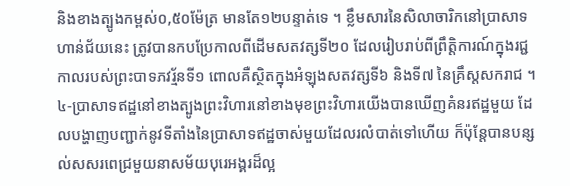និងខាងត្បូងកម្ពស់០,៥០ម៉ែត្រ មានតែ១២បន្ទាត់ទេ ។ ខ្លឹមសារនៃសិលាចារិកនៅប្រាសាទហាន់ជ័យនេះ ត្រូវបានកបប្រែកាលពីដើមសតវត្សទី២០ ដែលរៀបរាប់ពីព្រឹត្តិការណ៍ក្នុងរជ្ជកាលរបស់ព្រះបាទភវរ្ម័នទី១ ពោលគឺស្ថិតក្នុងអំឡុងសតវត្សទី៦ និងទី៧ នៃគ្រឹស្តសករាជ ។
៤-ប្រាសាទឥដ្ឋនៅខាងត្បូងព្រះវិហារនៅខាងមុខព្រះវិហារយើងបានឃើញគំនរឥដ្ឋមួយ ដែលបង្ហាញបញ្ជាក់នូវទីតាំងនៃប្រាសាទឥដ្ឋចាស់មួយដែលរលំបាត់ទៅហើយ ក៏ប៉ុន្តែបានបន្សល់សសរពេជ្រមួយនាសម័យបុរេអង្គរដ៏ល្អ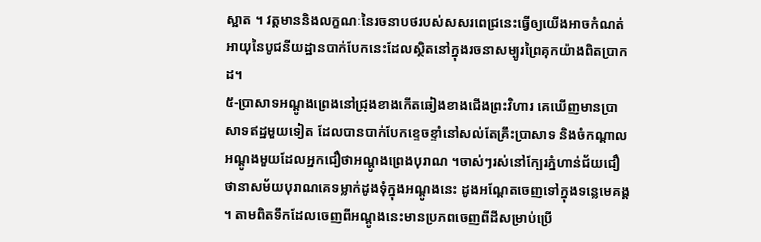ស្អាត ។ វត្តមាននិងលក្ខណៈនៃរចនាបថរបស់សសរពេជ្រនេះធ្វើឲ្យយើងអាចកំណត់អាយុនៃបូជនីយដ្ឋានបាក់បែកនេះដែលស្ថិតនៅក្នុងរចនាសម្បូរព្រៃគុកយ៉ាងពិតប្រាកដ។
៥-ប្រាសាទអណ្តូងព្រេងនៅជ្រុងខាងកើតឆៀងខាងជើងព្រះវិហារ គេឃើញមានប្រាសាទឥដ្ឋមួយទៀត ដែលបានបាក់បែកខ្ទេចខ្ទាំនៅសល់តែគ្រឹះប្រាសាទ និងចំកណ្តាលអណ្តូងមួយដែលអ្នកជឿថាអណ្តូងព្រេងបុរាណ ។ចាស់ៗរស់នៅក្បែរភ្នំហាន់ជ័យជឿថានាសម័យបុរាណគេទម្លាក់ដូងទុំក្នុងអណ្តូងនេះ ដូងអណ្តែតចេញទៅក្នុងទន្លេមេគង្គ ។ តាមពិតទឹកដែលចេញពីអណ្តូងនេះមានប្រភពចេញពីដីសម្រាប់ប្រើ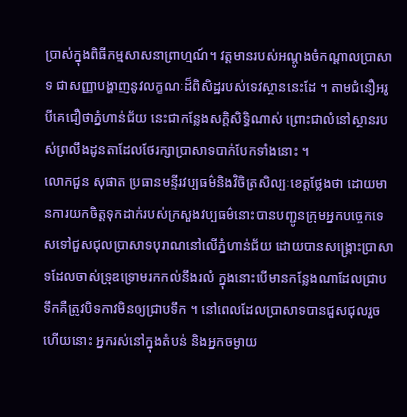ប្រាស់ក្នុងពិធីកម្មសាសនាព្រាហ្មណ៍។ វត្តមានរបស់អណ្តូងចំកណ្តាលប្រាសាទ ជាសញ្ញាបង្ហាញនូវលក្ខណៈដ៏ពិសិដ្ឋរបស់ទេវស្ថាននេះដែ ។ តាមជំនឿអរូបីគេជឿថាភ្នំហាន់ជ័យ នេះជាកន្លែងសក្តិសិទ្ធិណាស់ ព្រោះជាលំនៅស្ថានរបស់ព្រលឹងដូនតាដែលថែរក្សាប្រាសាទបាក់បែកទាំងនោះ ។
លោកជួន សុផាត ប្រធានមន្ទីរវប្បធម៌និងវិចិត្រសិល្បៈខេត្តថ្លែងថា ដោយមានការយកចិត្តទុកដាក់របស់ក្រសួងវប្បធម៌នោះបានបញ្ជូនក្រុមអ្នកបច្ចេកទេសទៅជួសជុលប្រាសាទបុរាណនៅលើភ្នំហាន់ជ័យ ដោយបានសង្គ្រោះប្រាសាទដែលចាស់ទ្រុឌទ្រោមរកកល់នឹងរលំ ក្នុងនោះបើមានកន្លែងណាដែលជ្រាបទឹកគឺត្រូវបិទកាវមិនឲ្យជ្រាបទឹក ។ នៅពេលដែលប្រាសាទបានជួសជុលរួចហើយនោះ អ្នករស់នៅក្នុងតំបន់ និងអ្នកចម្ងាយ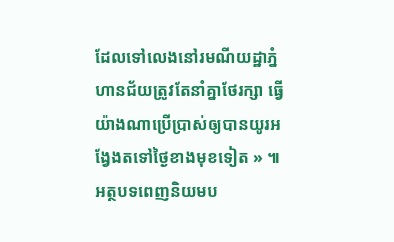ដែលទៅលេងនៅរមណីយដ្ឋាភ្នំហានជ័យត្រូវតែនាំគ្នាថែរក្សា ធ្វើយ៉ាងណាប្រើប្រាស់ឲ្យបានយូរអង្វែងតទៅថ្ងៃខាងមុខទៀត » ៕
អត្ថបទពេញនិយមប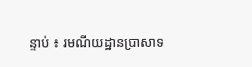ន្ទាប់ ៖ រមណីយដ្ឋានប្រាសាទ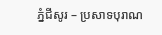ភ្នំជីសូរ – ប្រសាទបុរាណ